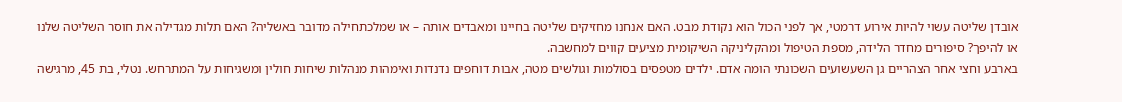אובדן שליטה עשוי להיות אירוע דרמטי, אך לפני הכול הוא נקודת מבט. האם אנחנו מחזיקים שליטה בחיינו ומאבדים אותה – או שמלכתחילה מדובר באשליה? האם תלות מגדילה את חוסר השליטה שלנו או להיפך? סיפורים מחדר הלידה, מספת הטיפול ומהקליניקה השיקומית מציעים קווים למחשבה.
בארבע וחצי אחר הצהריים גן השעשועים השכונתי הומה אדם. ילדים מטפסים בסולמות וגולשים מטה, אבות דוחפים נדנדות ואימהות מנהלות שיחות חולין ומשגיחות על המתרחש. נטלי, בת 45, מרגישה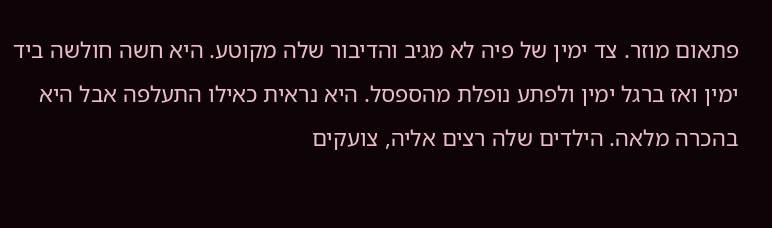פתאום מוזר. צד ימין של פיה לא מגיב והדיבור שלה מקוטע. היא חשה חולשה ביד ימין ואז ברגל ימין ולפתע נופלת מהספסל. היא נראית כאילו התעלפה אבל היא בהכרה מלאה. הילדים שלה רצים אליה, צועקים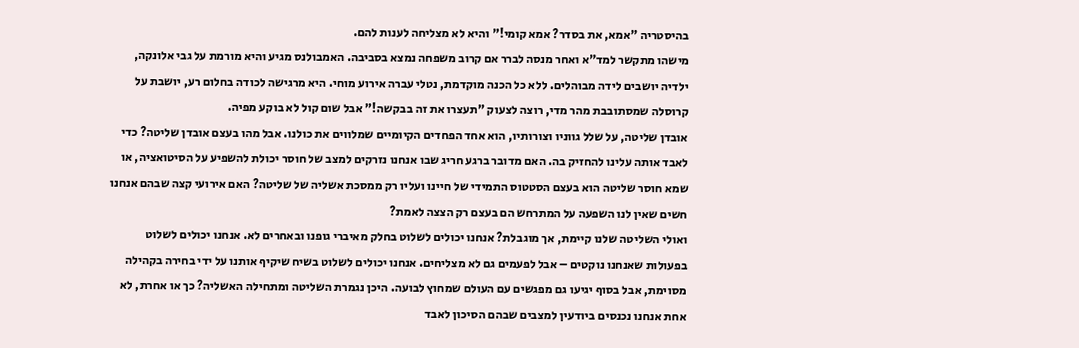בהיסטריה "אמא, את בסדר? אמא קומי!" והיא לא מצליחה לענות להם.
מישהו מתקשר למד"א ואחר מנסה לברר אם קרוב משפחה נמצא בסביבה. האמבולנס מגיע והיא מורמת על גבי אלונקה, ילדיה יושבים לידה מבוהלים. ללא כל הכנה מוקדמת, נטלי עברה אירוע מוחי. היא מרגישה לכודה בחלום רע, יושבת על קרוסלה שמסתובבת מהר מדי, רוצה לצעוק "תעצרו את זה בבקשה!" אבל שום קול לא בוקע מפיה.
אובדן שליטה, על שלל גווניו וצורותיו, הוא אחד הפחדים הקיומיים שמלווים את כולנו. אבל מהו בעצם אובדן שליטה? כדי לאבד אותה עלינו להחזיק בה. האם מדובר ברגע חריג שבו אנחנו נזרקים למצב של חוסר יכולת להשפיע על הסיטואציה, או שמא חוסר שליטה הוא בעצם הסטטוס התמידי של חיינו ועליו רק ממסכת אשליה של שליטה? האם אירועי קצה שבהם אנחנו חשים שאין לנו השפעה על המתרחש הם בעצם רק הצצה לאמת?
ואולי השליטה שלנו קיימת, אך מוגבלת? אנחנו יכולים לשלוט בחלק מאיברי גופנו ובאחרים לא. אנחנו יכולים לשלוט בפעולות שאנחנו נוקטים – אבל לפעמים גם לא מצליחים. אנחנו יכולים לשלוט בשיח שיקיף אותנו על ידי בחירה בקהילה מסוימת, אבל בסוף יגיעו גם מפגשים עם העולם שמחוץ לבועה. היכן נגמרת השליטה ומתחילה האשליה? כך או אחרת, לא אחת אנחנו נכנסים ביודעין למצבים שבהם הסיכון לאבד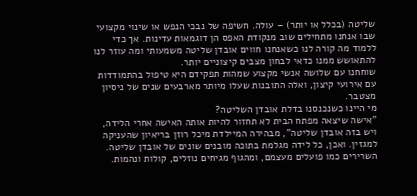שליטה (בכלל או יותר) – עולה. חשיפה של נבכי הנפש או שינוי מקצועי שבו אנחנו מתחילים שוב מנקודת האפס הן דוגמאות עדינות. אך כדי ללמוד מה קורה לנו כשאנחנו חווים אובדן שליטה משמעותי ומה עוזר לנו להתאושש ממנו כדאי לבחון מצבים קיצוניים יותר.
שוחחנו עם שלושה אנשי מקצוע שמהות תפקידם היא טיפול בהתמודדות עם אירועי קיצון, ואלה התובנות שעלו מיותר מארבעים שנים של ניסיון מצטבר.
מי היינו כשנכנסנו בדלת אובדן השליטה?
"אישה שיצאה מפתח הבית לא תחזור להיות אותה האישה אחרי הלידה, ויש בזה אובדן שליטה", מבהירה המיילדת מיכל רוזן בריאיון שהעניקה למגזין. ואכן, כל לידה מגלמת בתוכה מובנים שונים של אובדן שליטה. השרירים כמו פועלים מעצמם, ומהגוף מגיחים נוזלים, קולות ונהמות.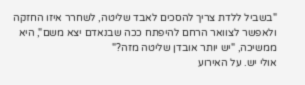"בשביל ללדת צריך להסכים לאבד שליטה, לשחרר איזו החזקה ולאפשר לצוואר הרחם להיפתח ככה שבנאדם יצא משם", היא ממשיכה, "יש יותר אובדן שליטה מזה?"
אולי יש. על האירוע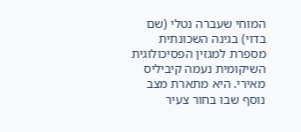המוחי שעברה נטלי (שם בדוי) בגינה השכונתית מספרת למגזין הפסיכולוגית השיקומית נעמה קיביליס מאירי. היא מתארת מצב נוסף שבו בחור צעיר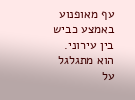עף מאופנוע באמצע כביש בין עירוני. הוא מתגלגל על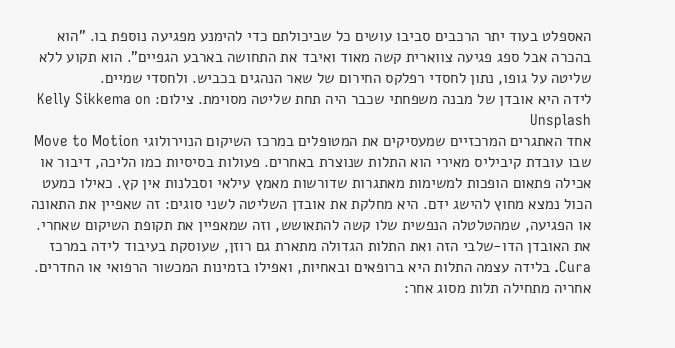האספלט בעוד יתר הרכבים סביבו עושים כל שביכולתם כדי להימנע מפגיעה נוספת בו. "הוא בהכרה אבל ספג פגיעה צווארית קשה מאוד ואיבד את התחושה בארבע הגפיים". הוא תקוע ללא שליטה על גופו, נתון לחסדי רפלקס החירום של שאר הנהגים בכביש. ולחסדי שמיים.
לידה היא אובדן של מבנה משפחתי שכבר היה תחת שליטה מסוימת. צילום: Kelly Sikkema on Unsplash
אחד האתגרים המרכזיים שמעסיקים את המטופלים במרכז השיקום הנוירולוגי Move to Motion שבו עובדת קיביליס מאירי הוא התלות שנוצרת באחרים. פעולות בסיסיות כמו הליכה, דיבור או אכילה פתאום הופכות למשימות מאתגרות שדורשות מאמץ עילאי וסבלנות אין קץ. כאילו כמעט הכול נמצא מחוץ להישג ידם. היא מחלקת את אובדן השליטה לשני סוגים: זה שאפיין את התאונה או הפגיעה, שמהטלטלה הנפשית שלו קשה להתאושש, וזה שמאפיין את תקופת השיקום שאחרי.
את האובדן הדו-שלבי הזה ואת התלות הגדולה מתארת גם רוזן, שעוסקת בעיבוד לידה במרכז Cura. בלידה עצמה התלות היא ברופאים ובאחיות, ואפילו בזמינות המכשור הרפואי או החדרים. אחריה מתחילה תלות מסוג אחר: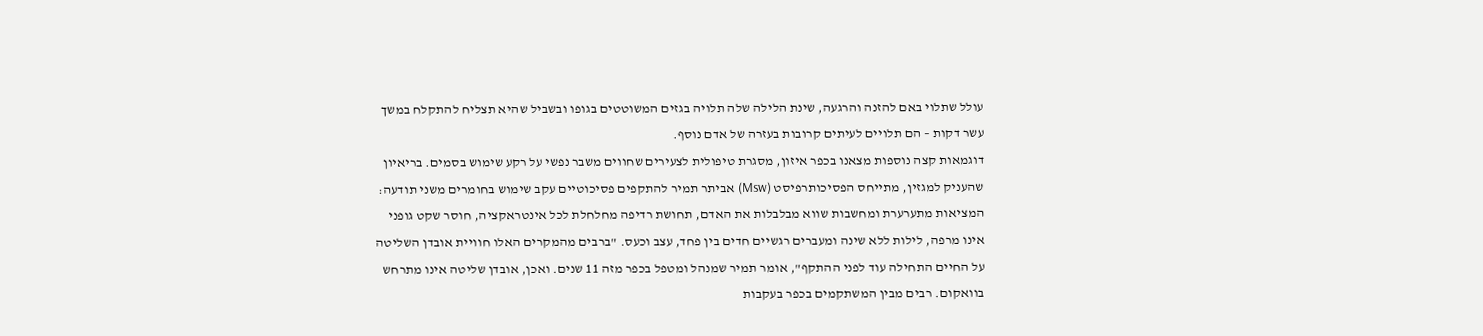עולל שתלוי באם להזנה והרגעה, שינת הלילה שלה תלויה בגזים המשוטטים בגופו ובשביל שהיא תצליח להתקלח במשך עשר דקות – הם תלויים לעיתים קרובות בעזרה של אדם נוסף.
דוגמאות קצה נוספות מצאנו בכפר איזון, מסגרת טיפולית לצעירים שחווים משבר נפשי על רקע שימוש בסמים. בריאיון שהעניק למגזין, מתייחס הפסיכותרפיסט (Msw) אביתר תמיר להתקפים פסיכוטיים עקב שימוש בחומרים משני תודעה: המציאות מתערערת ומחשבות שווא מבלבלות את האדם, תחושת רדיפה מחלחלת לכל אינטראקציה, חוסר שקט גופני אינו מרפה, לילות ללא שינה ומעברים רגשיים חדים בין פחד, עצב וכעס. "ברבים מהמקרים האלו חוויית אובדן השליטה על החיים התחילה עוד לפני ההתקף", אומר תמיר שמנהל ומטפל בכפר מזה 11 שנים. ואכן, אובדן שליטה אינו מתרחש בוואקום. רבים מבין המשתקמים בכפר בעקבות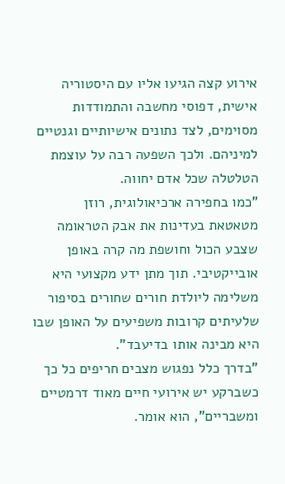אירוע קצה הגיעו אליו עם היסטוריה אישית, דפוסי מחשבה והתמודדות מסוימים, לצד נתונים אישיותיים וגנטיים למיניהם. ולכך השפעה רבה על עוצמת הטלטלה שכל אדם יחווה.
"כמו בחפירה ארכיאולוגית, רוזן מטאטאת בעדינות את אבק הטראומה שצבע הכול וחושפת מה קרה באופן אובייקטיבי. תוך מתן ידע מקצועי היא משלימה ליולדת חורים שחורים בסיפור שלעיתים קרובות משפיעים על האופן שבו היא מבינה אותו בדיעבד".
"בדרך כלל נפגוש מצבים חריפים כל כך כשברקע יש אירועי חיים מאוד דרמטיים ומשבריים", הוא אומר.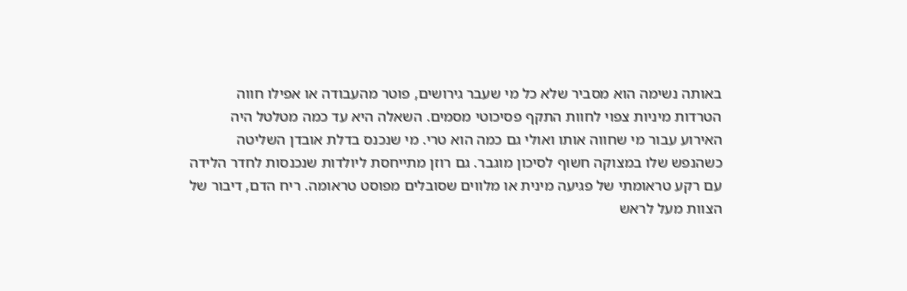באותה נשימה הוא מסביר שלא כל מי שעבר גירושים, פוטר מהעבודה או אפילו חווה הטרדות מיניות צפוי לחוות התקף פסיכוטי מסמים. השאלה היא עד כמה מטלטל היה האירוע עבור מי שחווה אותו ואולי גם כמה הוא טרי. מי שנכנס בדלת אובדן השליטה כשהנפש שלו במצוקה חשוף לסיכון מוגבר. גם רוזן מתייחסת ליולדות שנכנסות לחדר הלידה עם רקע טראומתי של פגיעה מינית או מלווים שסובלים מפוסט טראומה. ריח הדם, דיבור של הצוות מעל לראש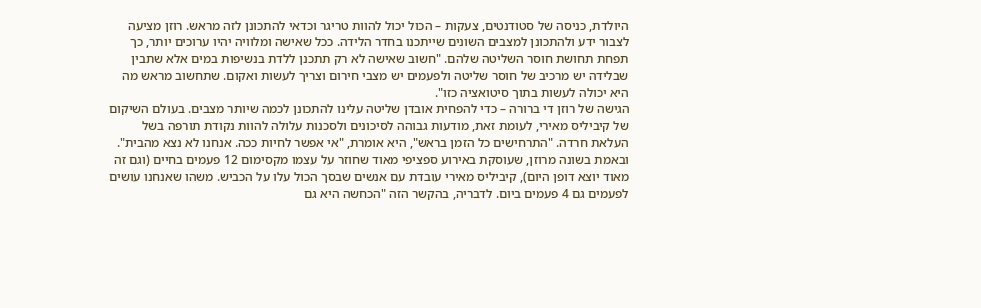היולדת, כניסה של סטודנטים, צעקות – הכול יכול להוות טריגר וכדאי להתכונן לזה מראש. רוזן מציעה לצבור ידע ולהתכונן למצבים השונים שייתכנו בחדר הלידה. ככל שאישה ומלוויה יהיו ערוכים יותר, כך תפחת תחושת חוסר השליטה שלהם. "חשוב שאישה לא רק תתכנן ללדת בנשיפות במים אלא שתבין שבלידה יש מרכיב של חוסר שליטה ולפעמים יש מצבי חירום וצריך לעשות ואקום. שתחשוב מראש מה היא יכולה לעשות בתוך סיטואציה כזו".
הגישה של רוזן די ברורה – כדי להפחית אובדן שליטה עלינו להתכונן לכמה שיותר מצבים. בעולם השיקום של קיביליס מאירי, לעומת זאת, מודעות גבוהה לסיכונים ולסכנות עלולה להוות נקודת תורפה בשל העלאת חרדה. "התרחישים כל הזמן בראש", היא אומרת, "אי אפשר לחיות ככה. אנחנו לא נצא מהבית". ובאמת בשונה מרוזן, שעוסקת באירוע ספציפי מאוד שחוזר על עצמו מקסימום 12 פעמים בחיים (וגם זה מאוד יוצא דופן היום), קיביליס מאירי עובדת עם אנשים שבסך הכול עלו על הכביש. משהו שאנחנו עושים לפעמים גם 4 פעמים ביום. לדבריה, בהקשר הזה "הכחשה היא גם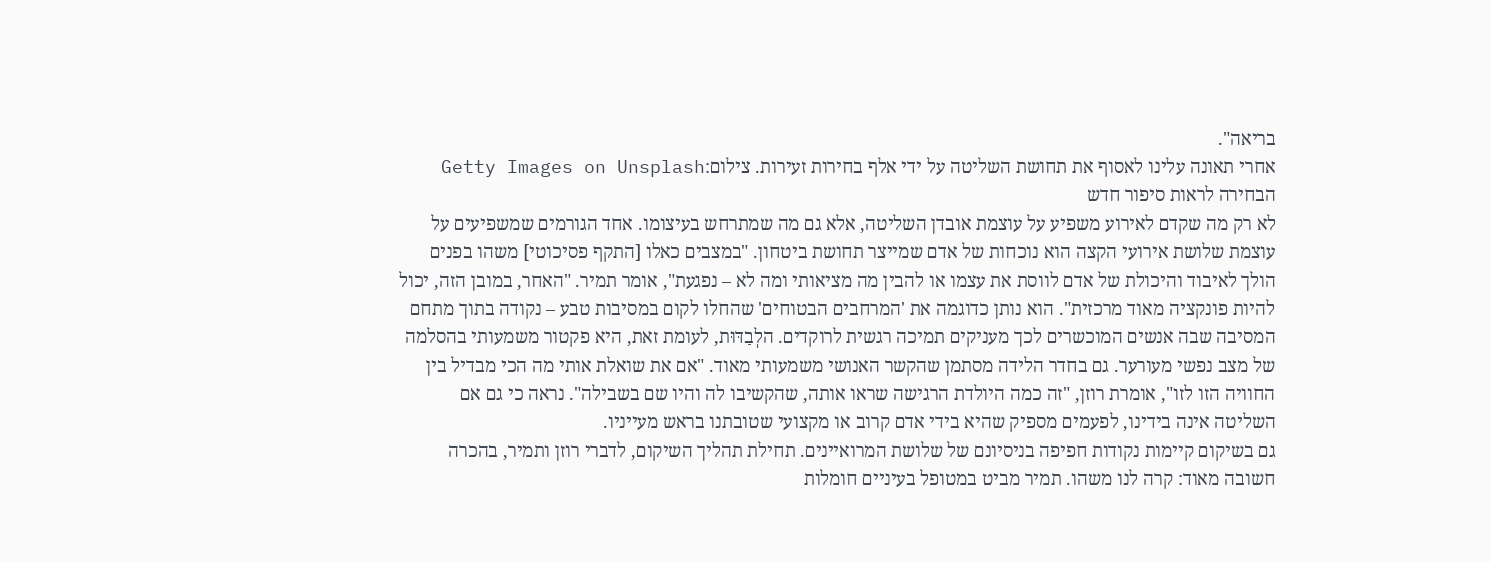בריאה".
אחרי תאונה עלינו לאסוף את תחושת השליטה על ידי אלף בחירות זעירות. צילום:Getty Images on Unsplash
הבחירה לראות סיפור חדש
לא רק מה שקדם לאירוע משפיע על עוצמת אובדן השליטה, אלא גם מה שמתרחש בעיצומו. אחד הגורמים שמשפיעים על עוצמת שלושת אירועי הקצה הוא נוכחות של אדם שמייצר תחושת ביטחון. "במצבים כאלו [התקף פסיכוטי] משהו בפנים הולך לאיבוד והיכולת של אדם לווסת את עצמו או להבין מה מציאותי ומה לא – נפגעת", אומר תמיר. "האחר, במובן הזה, יכול להיות פונקציה מאוד מרכזית". הוא נותן כדוגמה את 'המרחבים הבטוחים' שהחלו לקום במסיבות טבע – נקודה בתוך מתחם המסיבה שבה אנשים המוכשרים לכך מעניקים תמיכה רגשית לרוקדים. הלְבַדּוּת, לעומת זאת, היא פקטור משמעותי בהסלמה של מצב נפשי מעורער. גם בחדר הלידה מסתמן שהקשר האנושי משמעותי מאוד. "אם את שואלת אותי מה הכי מבדיל בין החוויה הזו לזו", אומרת רוזן, "זה כמה היולדת הרגישה שראו אותה, שהקשיבו לה והיו שם בשבילה". נראה כי גם אם השליטה אינה בידינו, לפעמים מספיק שהיא בידי אדם קרוב או מקצועי שטובתנו בראש מעייניו.
גם בשיקום קיימות נקודות חפיפה בניסיונם של שלושת המרואיינים. תחילת תהליך השיקום, לדברי רוזן ותמיר, בהכרה חשובה מאוד: קרה לנו משהו. תמיר מביט במטופל בעיניים חומלות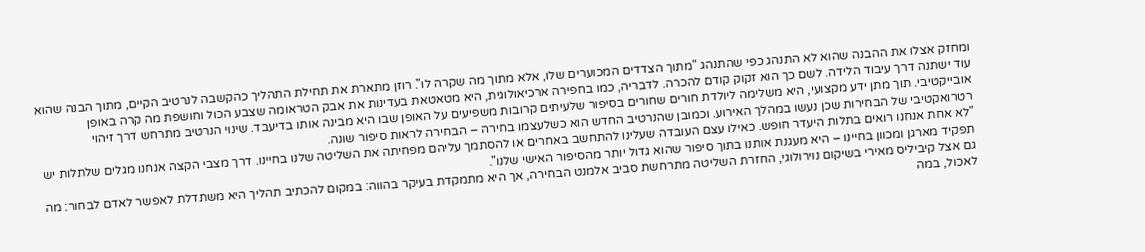ומחזק אצלו את ההבנה שהוא לא התנהג כפי שהתנהג "מתוך הצדדים המכוערים שלו, אלא מתוך מה שקרה לו". רוזן מתארת את תחילת התהליך כהקשבה לנרטיב הקיים, מתוך הבנה שהוא עוד ישתנה דרך עיבוד הלידה. לשם כך הוא זקוק קודם להכרה. לדבריה, כמו בחפירה ארכיאולוגית, היא מטאטאת בעדינות את אבק הטראומה שצבע הכול וחושפת מה קרה באופן אובייקטיבי. תוך מתן ידע מקצועי, היא משלימה ליולדת חורים שחורים בסיפור שלעיתים קרובות משפיעים על האופן שבו היא מבינה אותו בדיעבד. שינוי הנרטיב מתרחש דרך זיהוי רטרואקטיבי של הבחירות שכן נעשו במהלך האירוע. וכמובן שהנרטיב החדש הוא כשלעצמו בחירה – הבחירה לראות סיפור שונה.
"לא אחת אנחנו רואים בתלות היעדר חופש. כאילו עצם העובדה שעלינו להתחשב באחרים או להסתמך עליהם מפחיתה את השליטה שלנו בחיינו. דרך מצבי הקצה אנחנו מגלים שלתלות יש תפקיד מארגן ומכוון בחיינו – היא מעגנת אותנו בתוך סיפור שהוא גדול יותר מהסיפור האישי שלנו".
גם אצל קיביליס מאירי בשיקום נוירולוגי, החזרת השליטה מתרחשת סביב אלמנט הבחירה, אך היא מתמקדת בעיקר בהווה: במקום להכתיב תהליך היא משתדלת לאפשר לאדם לבחור: מה לאכול, במה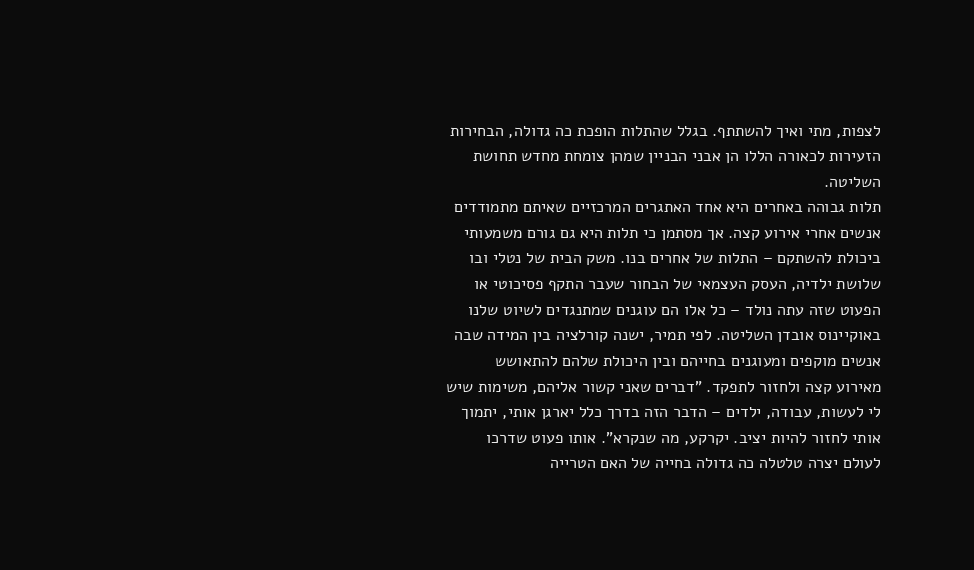לצפות, מתי ואיך להשתתף. בגלל שהתלות הופכת כה גדולה, הבחירות הזעירות לכאורה הללו הן אבני הבניין שמהן צומחת מחדש תחושת השליטה.
תלות גבוהה באחרים היא אחד האתגרים המרכזיים שאיתם מתמודדים אנשים אחרי אירוע קצה. אך מסתמן כי תלות היא גם גורם משמעותי ביכולת להשתקם – התלות של אחרים בנו. משק הבית של נטלי ובו שלושת ילדיה, העסק העצמאי של הבחור שעבר התקף פסיכוטי או הפעוט שזה עתה נולד – כל אלו הם עוגנים שמתנגדים לשיוט שלנו באוקיינוס אובדן השליטה. לפי תמיר, ישנה קורלציה בין המידה שבה אנשים מוקפים ומעוגנים בחייהם ובין היכולת שלהם להתאושש מאירוע קצה ולחזור לתפקד. "דברים שאני קשור אליהם, משימות שיש לי לעשות, עבודה, ילדים – הדבר הזה בדרך כלל יארגן אותי, יתמוך אותי לחזור להיות יציב. יקרקע, מה שנקרא". אותו פעוט שדרכו לעולם יצרה טלטלה כה גדולה בחייה של האם הטרייה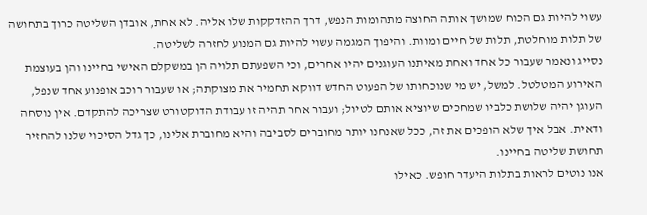עשוי להיות גם הכוח שמושך אותה החוצה מתהומות הנפש, דרך ההזדקקות שלו אליה. לא אחת, אובדן השליטה כרוך בתחושה של תלות מוחלטת, תלות של חיים ומוות. והיפוך המגמה עשוי להיות גם המנוע לחזרה לשליטה.
נסייג ונאמר שעבור כל אחד ואחת מאיתנו העוגנים יהיו אחרים, וכי השפעתם תלויה הן במשקלם האישי בחיינו והן בעוצמת האירוע המטלטל. למשל, יש מי שנוכחותו של הפעוט החדש דווקא תחמיר את מצוקתה; או שעבור רוכב אופנוע אחד שנפל, העוגן יהיה שלושת כלביו שמחכים שיוציא אותם לטיול; ועבור אחר תהיה זו עבודת הדוקטורט שצריכה להתקדם. אין נוסחה ודאית. אבל איך שלא הופכים את זה, ככל שאנחנו יותר מחוברים לסביבה והיא מחוברת אלינו, כך גדל הסיכוי שלנו להחזיר תחושת שליטה בחיינו.
אנו נוטים לראות בתלות היעדר חופש. כאילו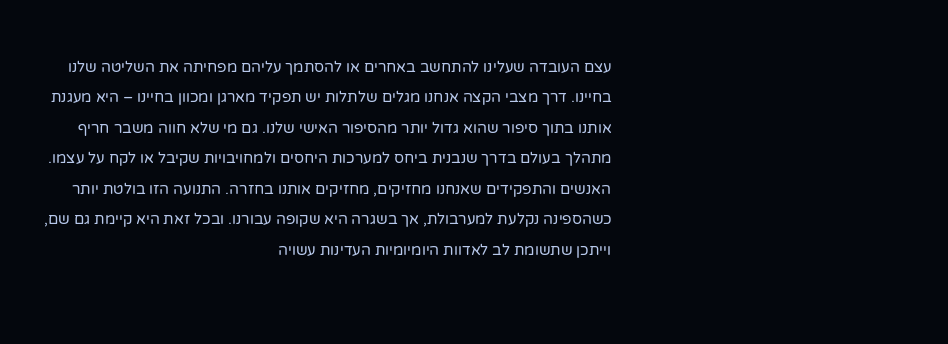עצם העובדה שעלינו להתחשב באחרים או להסתמך עליהם מפחיתה את השליטה שלנו בחיינו. דרך מצבי הקצה אנחנו מגלים שלתלות יש תפקיד מארגן ומכוון בחיינו – היא מעגנת אותנו בתוך סיפור שהוא גדול יותר מהסיפור האישי שלנו. גם מי שלא חווה משבר חריף מתהלך בעולם בדרך שנבנית ביחס למערכות היחסים ולמחויבויות שקיבל או לקח על עצמו. האנשים והתפקידים שאנחנו מחזיקים, מחזיקים אותנו בחזרה. התנועה הזו בולטת יותר כשהספינה נקלעת למערבולת, אך בשגרה היא שקופה עבורנו. ובכל זאת היא קיימת גם שם, וייתכן שתשומת לב לאדוות היומיומיות העדינות עשויה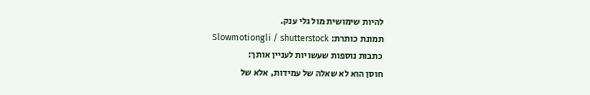להיות שימושית מול גלי ענק.
תמונת כותרת: Slowmotiongli / shutterstock
כתבות נוספות שעשויות לעניין אותך:
חוסן הוא לא שאלה של עמידות, אלא של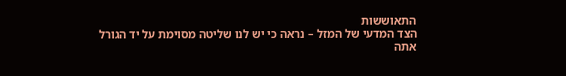התאוששות
הצד המדעי של המזל – נראה כי יש לנו שליטה מסוימת על יד הגורל
אתה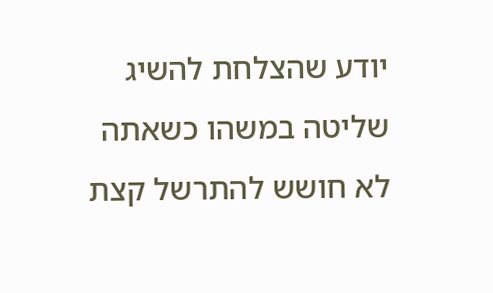יודע שהצלחת להשיג שליטה במשהו כשאתה לא חושש להתרשל קצת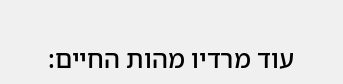עוד מרדיו מהות החיים: